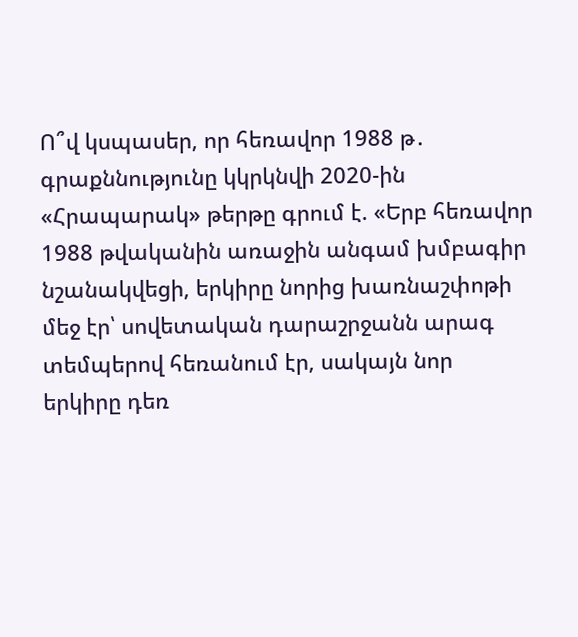Ո՞վ կսպասեր, որ հեռավոր 1988 թ․ գրաքննությունը կկրկնվի 2020-ին
«Հրապարակ» թերթը գրում է. «Երբ հեռավոր 1988 թվականին առաջին անգամ խմբագիր նշանակվեցի, երկիրը նորից խառնաշփոթի մեջ էր՝ սովետական դարաշրջանն արագ տեմպերով հեռանում էր, սակայն նոր երկիրը դեռ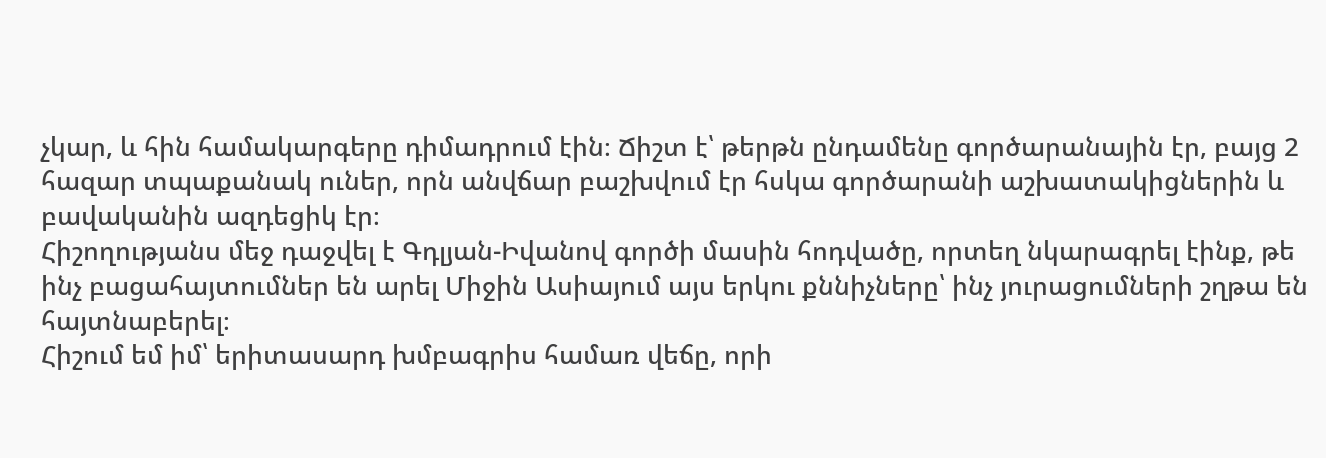չկար, և հին համակարգերը դիմադրում էին։ Ճիշտ է՝ թերթն ընդամենը գործարանային էր, բայց 2 հազար տպաքանակ ուներ, որն անվճար բաշխվում էր հսկա գործարանի աշխատակիցներին և բավականին ազդեցիկ էր։
Հիշողությանս մեջ դաջվել է Գդլյան-Իվանով գործի մասին հոդվածը, որտեղ նկարագրել էինք, թե ինչ բացահայտումներ են արել Միջին Ասիայում այս երկու քննիչները՝ ինչ յուրացումների շղթա են հայտնաբերել։
Հիշում եմ իմ՝ երիտասարդ խմբագրիս համառ վեճը, որի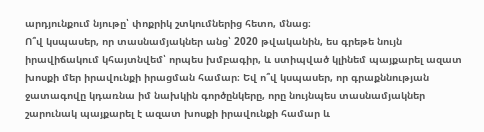արդյունքում նյութը՝ փոքրիկ շտկումներից հետո, մնաց։
Ո՞վ կսպասեր, որ տասնամյակներ անց՝ 2020 թվականին, ես գրեթե նույն իրավիճակում կհայտնվեմ՝ որպես խմբագիր, և ստիպված կլինեմ պայքարել ազատ խոսքի մեր իրավունքի իրացման համար։ Եվ ո՞վ կսպասեր, որ գրաքննության ջատագովը կդառնա իմ նախկին գործընկերը, որը նույնպես տասնամյակներ շարունակ պայքարել է ազատ խոսքի իրավունքի համար և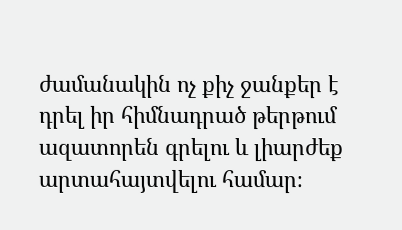ժամանակին ոչ քիչ ջանքեր է դրել իր հիմնադրած թերթում ազատորեն գրելու և լիարժեք արտահայտվելու համար։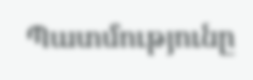Պատմությունը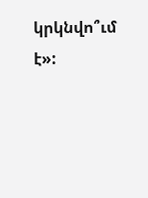կրկնվո՞ւմ է»: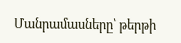Մանրամասները՝ թերթի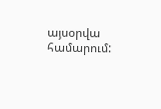այսօրվա համարում: